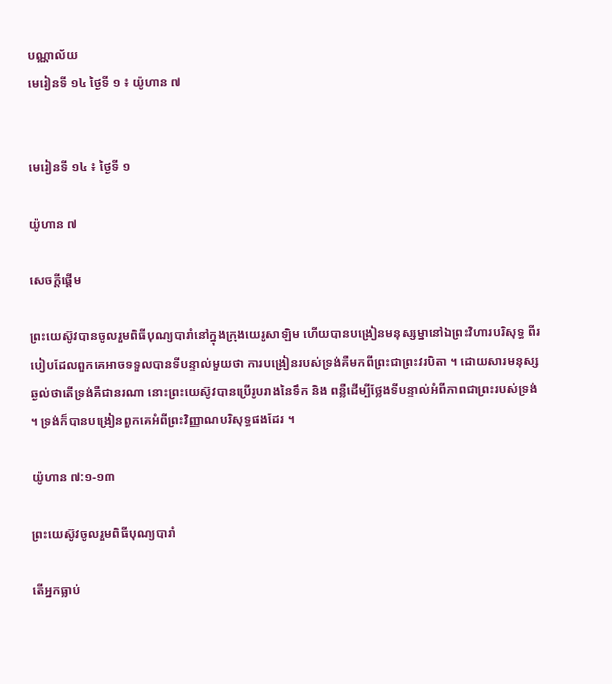បណ្ណាល័យ
មេរៀនទី ១៤ ថ្ងៃទី ១ ៖ យ៉ូហាន ៧


មេរៀនទី ១៤ ៖ ថ្ងៃទី ១

យ៉ូហាន ៧

សេចក្តីផ្ដើម

ព្រះយេស៊ូវបានចូលរួមពិធីបុណ្យបារាំនៅក្នុងក្រុងយេរូសាឡិម ហើយបានបង្រៀនមនុស្សម្នានៅឯព្រះវិហារបរិសុទ្ធ ពីរបៀបដែលពួកគេអាចទទួលបានទីបន្ទាល់មួយថា ការបង្រៀនរបស់ទ្រង់គឺមកពីព្រះជាព្រះវរបិតា ។ ដោយសារមនុស្សឆ្ងល់ថាតើទ្រង់គឺជានរណា នោះព្រះយេស៊ូវបានប្រើរូបរាងនៃទឹក និង ពន្លឺដើម្បីថ្លែងទីបន្ទាល់អំពីភាពជាព្រះរបស់ទ្រង់ ។ ទ្រង់ក៏បានបង្រៀនពួកគេអំពីព្រះវិញ្ញាណបរិសុទ្ធផងដែរ ។

យ៉ូហាន ៧:១-១៣

ព្រះយេស៊ូវចូលរួមពិធីបុណ្យបារាំ

តើអ្នកធ្លាប់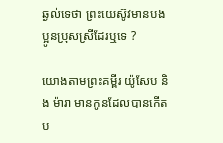ឆ្ងល់ទេថា ព្រះយេស៊ូវមានបងប្អូនប្រុសស្រីដែរឬទេ ?

យោងតាមព្រះគម្ពីរ យ៉ូសែប និង ម៉ារា មានកូនដែលបានកើតប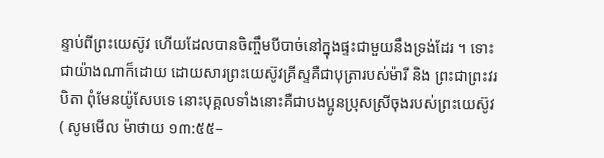ន្ទាប់ពីព្រះយេស៊ូវ ហើយដែលបានចិញ្ចឹមបីបាច់នៅក្នុងផ្ទះជាមួយនឹងទ្រង់ដែរ ។ ទោះជាយ៉ាងណាក៏ដោយ ដោយសារព្រះយេស៊ូវគ្រីស្ទគឺជាបុត្រារបស់ម៉ារី និង ព្រះជាព្រះវរបិតា ពុំមែនយ៉ូសែបទេ នោះបុគ្គលទាំងនោះគឺជាបងប្អូនប្រុសស្រីចុងរបស់ព្រះយេស៊ូវ ( សូមមើល ម៉ាថាយ ១៣:៥៥–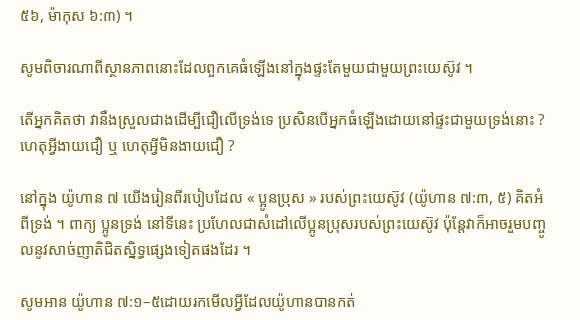៥៦, ម៉ាកុស ៦:៣) ។

សូមពិចារណាពីស្ថានភាពនោះដែលពួកគេធំឡើងនៅក្នុងផ្ទះតែមួយជាមួយព្រះយេស៊ូវ ។

តើអ្នកគិតថា វានឹងស្រួលជាងដើម្បីជឿលើទ្រង់ទេ ប្រសិនបើអ្នកធំឡើងដោយនៅផ្ទះជាមួយទ្រង់នោះ ? ហេតុអ្វីងាយជឿ ឬ ហេតុអ្វីមិនងាយជឿ ?

នៅក្នុង យ៉ូហាន ៧ យើងរៀនពីរបៀបដែល « ប្អូនប្រុស » របស់ព្រះយេស៊ូវ (យ៉ូហាន ៧:៣, ៥) គិតអំពីទ្រង់ ។ ពាក្យ ប្អូនទ្រង់ នៅទីនេះ ប្រហែលជាសំដៅលើប្អូនប្រុសរបស់ព្រះយេស៊ូវ ប៉ុន្តែវាក៏អាចរួមបញ្ចូលនូវសាច់ញាតិជិតស្និទ្ធផ្សេងទៀតផងដែរ ។

សូមអាន យ៉ូហាន ៧:១–៥ដោយរកមើលអ្វីដែលយ៉ូហានបានកត់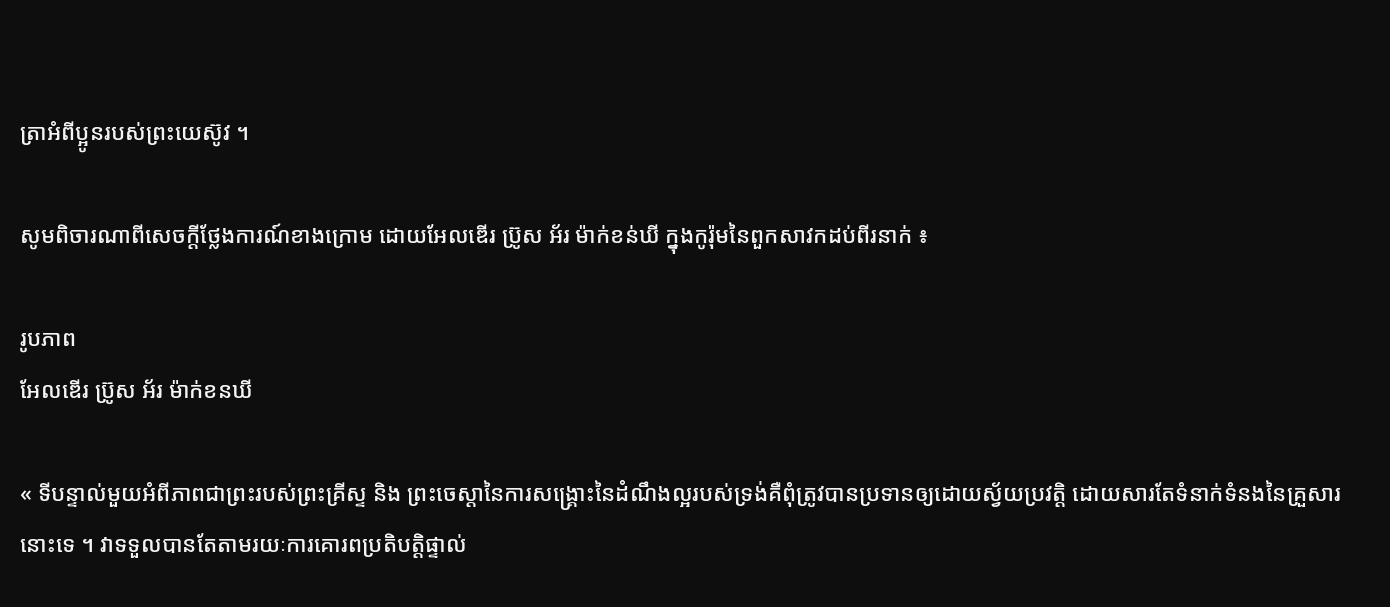ត្រាអំពីប្អូនរបស់ព្រះយេស៊ូវ ។

សូមពិចារណាពីសេចក្ដីថ្លែងការណ៍ខាងក្រោម ដោយអែលឌើរ ប្រ៊ូស អ័រ ម៉ាក់ខន់ឃី ក្នុងកូរ៉ុមនៃពួកសាវកដប់ពីរនាក់ ៖

រូបភាព
អែលឌើរ ប្រ៊ូស អ័រ ម៉ាក់ខនឃី

« ទីបន្ទាល់មួយអំពីភាពជាព្រះរបស់ព្រះគ្រីស្ទ និង ព្រះចេស្តានៃការសង្គ្រោះនៃដំណឹងល្អរបស់ទ្រង់គឺពុំត្រូវបានប្រទានឲ្យដោយស្វ័យប្រវត្តិ ដោយសារតែទំនាក់ទំនងនៃគ្រួសារនោះទេ ។ វាទទួលបានតែតាមរយៈការគោរពប្រតិបត្តិផ្ទាល់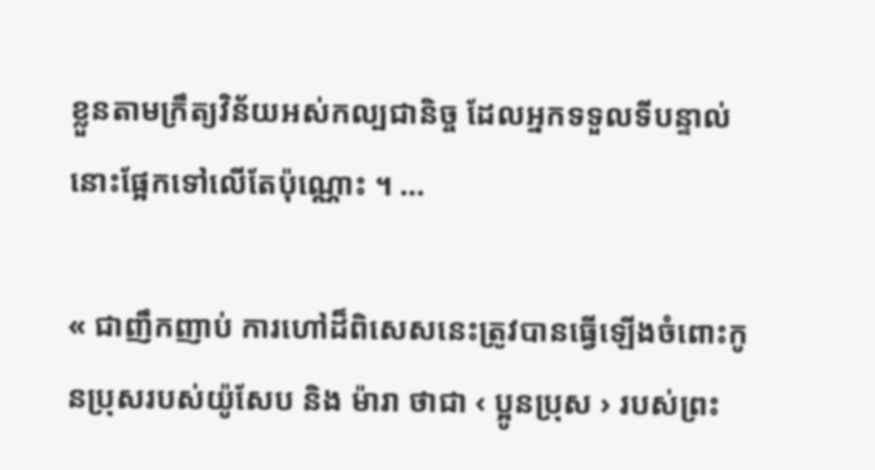ខ្លួនតាមក្រឹត្យវិន័យអស់កល្បជានិច្ច ដែលអ្នកទទួលទីបន្ទាល់នោះផ្អែកទៅលើតែប៉ុណ្ណោះ ។ …

« ជាញឹកញាប់ ការហៅដ៏ពិសេសនេះត្រូវបានធ្វើឡើងចំពោះកូនប្រុសរបស់យ៉ូសែប និង ម៉ារា ថាជា ‹ ប្អូនប្រុស › របស់ព្រះ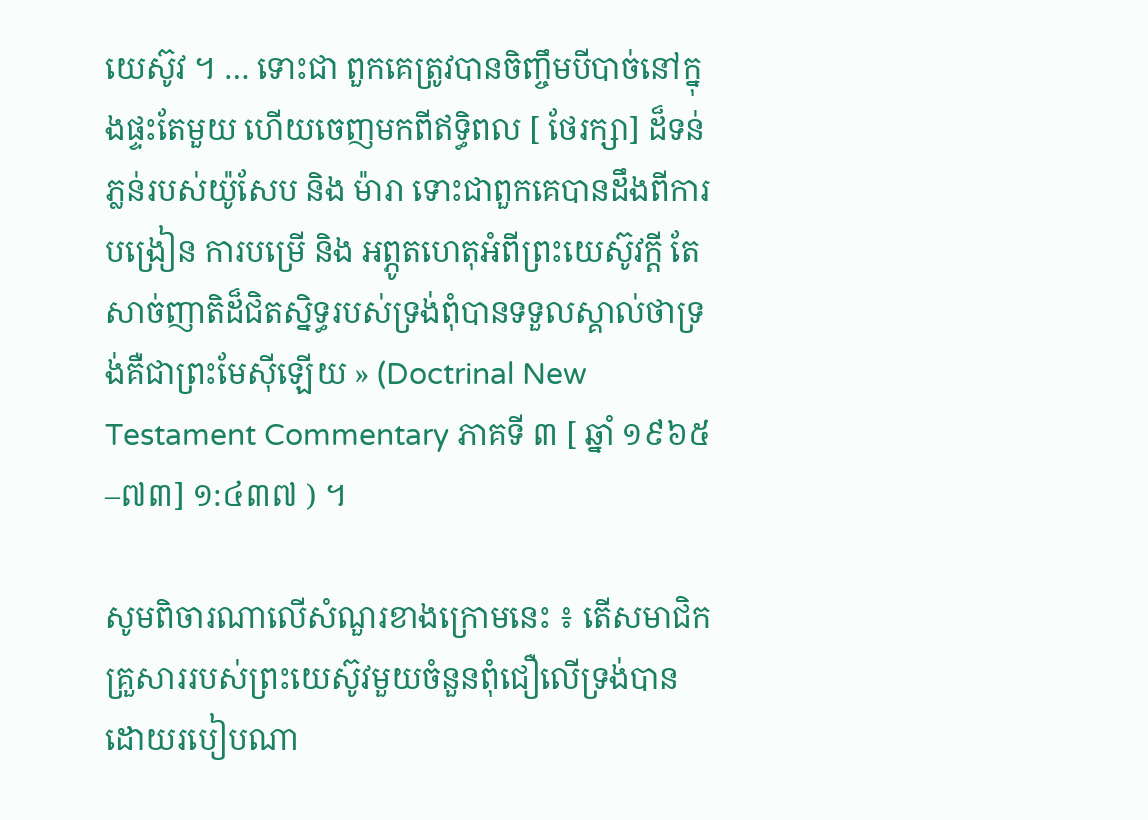យេស៊ូវ ។ … ទោះជា ពួកគេត្រូវបានចិញ្ចឹមបីបាច់នៅក្នុងផ្ទះតែមួយ ហើយចេញមកពីឥទ្ធិពល [ ថែរក្សា] ដ៏ទន់ភ្លន់របស់យ៉ូសែប និង ម៉ារា ទោះជាពួកគេបានដឹងពីការបង្រៀន ការបម្រើ និង អព្ភូតហេតុអំពីព្រះយេស៊ូវក្តី តែសាច់ញាតិដ៏ជិតស្និទ្ធរបស់ទ្រង់ពុំបានទទួលស្គាល់ថាទ្រង់គឺជាព្រះមែស៊ីឡើយ » (Doctrinal New Testament Commentary ភាគទី ៣ [ ឆ្នាំ ១៩៦៥–៧៣] ១:៤៣៧ ) ។

សូមពិចារណាលើសំណួរខាងក្រោមនេះ ៖ តើសមាជិកគ្រួសាររបស់ព្រះយេស៊ូវមួយចំនួនពុំជឿលើទ្រង់បានដោយរបៀបណា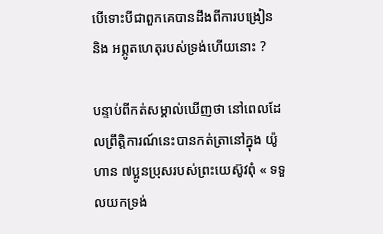បើទោះបីជាពួកគេបានដឹងពីការបង្រៀន និង អព្ភូតហេតុរបស់ទ្រង់ហើយនោះ ?

បន្ទាប់ពីកត់សម្គាល់ឃើញថា នៅពេលដែលព្រឹត្តិការណ៍នេះបានកត់ត្រានៅក្នុង យ៉ូហាន ៧ប្អូនប្រុសរបស់ព្រះយេស៊ូវពុំ « ទទួលយកទ្រង់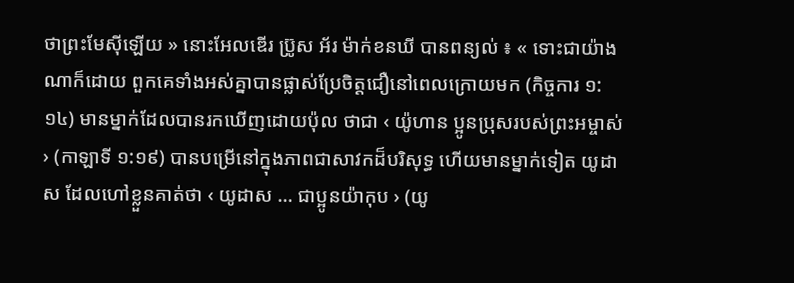ថាព្រះមែស៊ីឡើយ » នោះអែលឌើរ ប្រ៊ូស អ័រ ម៉ាក់ខនឃី បានពន្យល់ ៖ « ទោះជាយ៉ាងណាក៏ដោយ ពួកគេទាំងអស់គ្នាបានផ្លាស់ប្រែចិត្តជឿនៅពេលក្រោយមក (កិច្ចការ ១:១៤) មានម្នាក់ដែលបានរកឃើញដោយប៉ុល ថាជា ‹ យ៉ូហាន ប្អូនប្រុសរបស់ព្រះអម្ចាស់ › (កាឡាទី ១:១៩) បានបម្រើនៅក្នុងភាពជាសាវកដ៏បរិសុទ្ធ ហើយមានម្នាក់ទៀត យូដាស ដែលហៅខ្លួនគាត់ថា ‹ យូដាស … ជាប្អូនយ៉ាកុប › (យូ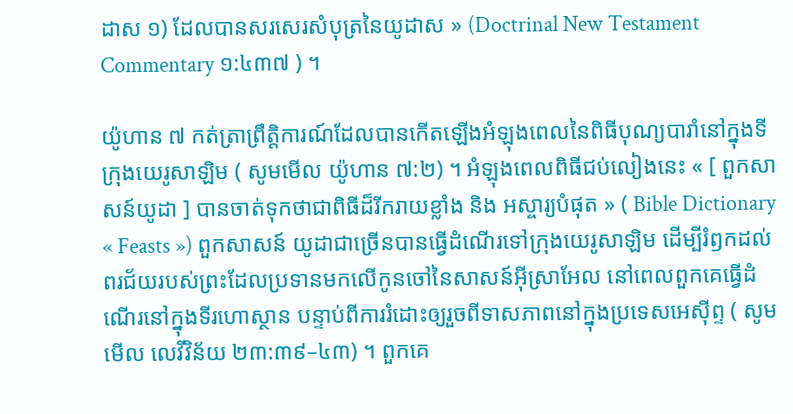ដាស ១) ដែលបានសរសេរសំបុត្រនៃយូដាស » (Doctrinal New Testament Commentary ១:៤៣៧ ) ។

យ៉ូហាន ៧ កត់ត្រាព្រឹត្តិការណ៍ដែលបានកើតឡើងអំឡុងពេលនៃពិធីបុណ្យបារាំនៅក្នុងទីក្រុងយេរូសាឡិម ( សូមមើល យ៉ូហាន ៧:២) ។ អំឡុងពេលពិធីជប់លៀងនេះ « [ ពួកសាសន៍យូដា ] បានចាត់ទុកថាជាពិធីដ៏រីករាយខ្លាំង និង អស្ចារ្យបំផុត » ( Bible Dictionary « Feasts ») ពួកសាសន៍ យូដាជាច្រើនបានធ្វើដំណើរទៅក្រុងយេរូសាឡិម ដើម្បីរំឭកដល់ពរជ័យរបស់ព្រះដែលប្រទានមកលើកូនចៅនៃសាសន៍អ៊ីស្រាអែល នៅពេលពួកគេធ្វើដំណើរនៅក្នុងទីរហោស្ថាន បន្ទាប់ពីការរំដោះឲ្យរួចពីទាសភាពនៅក្នុងប្រទេសអេស៊ីព្ទ ( សូមមើល លេវីវិន័យ ២៣:៣៩–៤៣) ។ ពួកគេ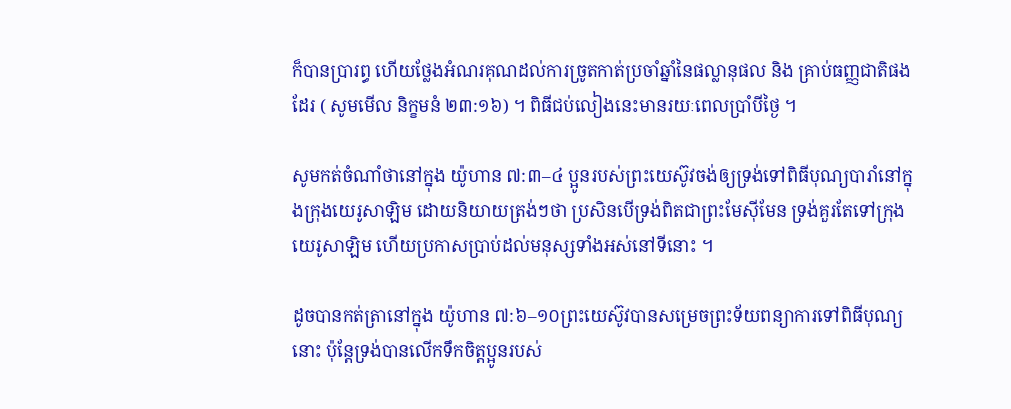ក៏បានប្រារព្ធ ហើយថ្លែងអំណរគុណដល់ការច្រូតកាត់ប្រចាំឆ្នាំនៃផល្លានុផល និង គ្រាប់ធញ្ញជាតិផងដែរ ( សូមមើល និក្ខមនំ ២៣:១៦) ។ ពិធីជប់លៀងនេះមានរយៈពេលប្រាំបីថ្ងៃ ។

សូមកត់ចំណាំថានៅក្នុង យ៉ូហាន ៧:៣–៤ ប្អូនរបស់ព្រះយេស៊ូវចង់ឲ្យទ្រង់ទៅពិធីបុណ្យបារាំនៅក្នុងក្រុងយេរូសាឡិម ដោយនិយាយត្រង់ៗថា ប្រសិនបើទ្រង់ពិតជាព្រះមែស៊ីមែន ទ្រង់គួរតែទៅក្រុងយេរូសាឡិម ហើយប្រកាសប្រាប់ដល់មនុស្សទាំងអស់នៅទីនោះ ។

ដូចបានកត់ត្រានៅក្នុង យ៉ូហាន ៧:៦–១០ព្រះយេស៊ូវបានសម្រេចព្រះទ័យពន្យាការទៅពិធីបុណ្យនោះ ប៉ុន្តែទ្រង់បានលើកទឹកចិត្តប្អូនរបស់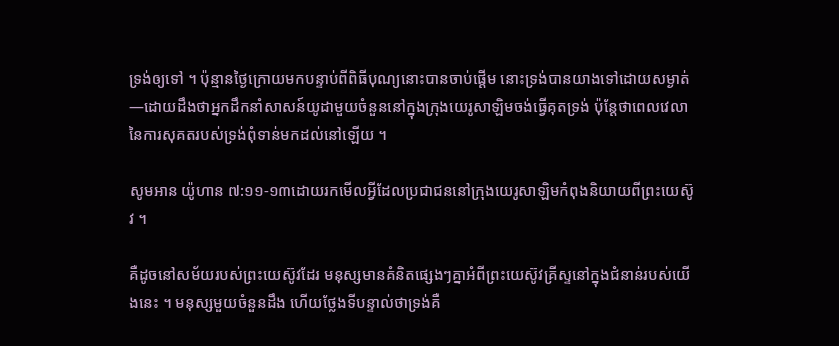ទ្រង់ឲ្យទៅ ។ ប៉ុន្មានថ្ងៃក្រោយមកបន្ទាប់ពីពិធីបុណ្យនោះបានចាប់ផ្តើម នោះទ្រង់បានយាងទៅដោយសម្ងាត់—ដោយដឹងថាអ្នកដឹកនាំសាសន៍យូដាមួយចំនួននៅក្នុងក្រុងយេរូសាឡិមចង់ធ្វើគុតទ្រង់ ប៉ុន្តែថាពេលវេលានៃការសុគតរបស់ទ្រង់ពុំទាន់មកដល់នៅឡើយ ។

សូមអាន យ៉ូហាន ៧:១១-១៣ដោយរកមើលអ្វីដែលប្រជាជននៅក្រុងយេរូសាឡិមកំពុងនិយាយពីព្រះយេស៊ូវ ។

គឺដូចនៅសម័យរបស់ព្រះយេស៊ូវដែរ មនុស្សមានគំនិតផ្សេងៗគ្នាអំពីព្រះយេស៊ូវគ្រីស្ទនៅក្នុងជំនាន់របស់យើងនេះ ។ មនុស្សមួយចំនួនដឹង ហើយថ្លែងទីបន្ទាល់ថាទ្រង់គឺ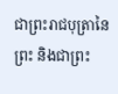ជាព្រះរាជបុត្រានៃព្រះ និងជាព្រះ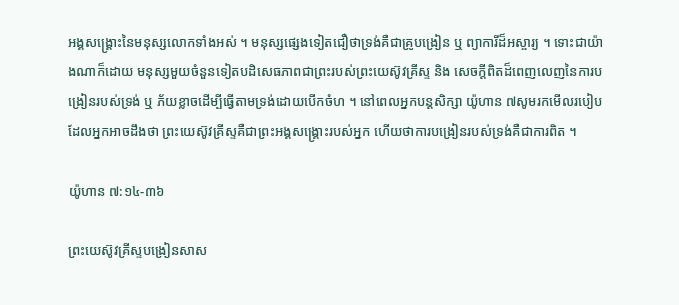អង្គសង្គ្រោះនៃមនុស្សលោកទាំងអស់ ។ មនុស្សផ្សេងទៀតជឿថាទ្រង់គឺជាគ្រូបង្រៀន ឬ ព្យាការីដ៏អស្ចារ្យ ។ ទោះជាយ៉ាងណាក៏ដោយ មនុស្សមួយចំនួនទៀតបដិសេធភាពជាព្រះរបស់ព្រះយេស៊ូវគ្រីស្ទ និង សេចក្ដីពិតដ៏ពេញលេញនៃការបង្រៀនរបស់ទ្រង់ ឬ ភ័យខ្លាចដើម្បីធ្វើតាមទ្រង់ដោយបើកចំហ ។ នៅពេលអ្នកបន្តសិក្សា យ៉ូហាន ៧សូមរកមើលរបៀបដែលអ្នកអាចដឹងថា ព្រះយេស៊ូវគ្រីស្ទគឺជាព្រះអង្គសង្គ្រោះរបស់អ្នក ហើយថាការបង្រៀនរបស់ទ្រង់គឺជាការពិត ។

យ៉ូហាន ៧:១៤-៣៦

ព្រះយេស៊ូវគ្រីស្ទបង្រៀនសាស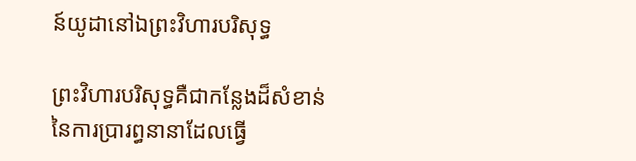ន៍យូដានៅឯព្រះវិហារបរិសុទ្ធ

ព្រះវិហារបរិសុទ្ធគឺជាកន្លែងដ៏សំខាន់នៃការប្រារព្ធនានាដែលធ្វើ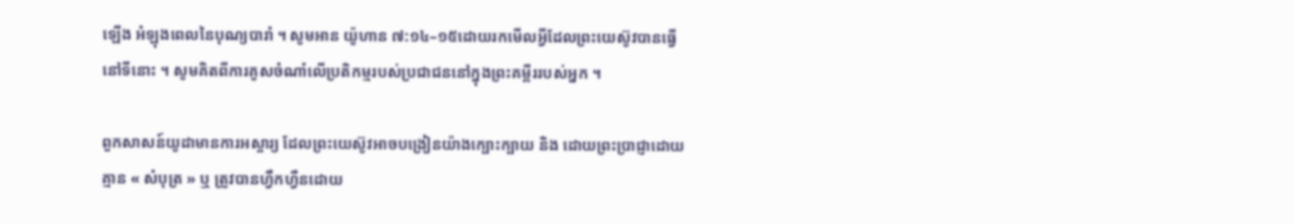ឡើង អំឡុងពេលនៃបុណ្យបារាំ ។ សូមអាន យ៉ូហាន ៧:១៤–១៥ដោយរកមើលអ្វីដែលព្រះយេស៊ូវបានធ្វើនៅទីនោះ ។ សូមគិតពីការគូសចំណាំលើប្រតិកម្មរបស់ប្រជាជននៅក្នុងព្រះគម្ពីររបស់អ្នក ។

ពួកសាសន៍យូដាមានការអស្ចារ្យ ដែលព្រះយេស៊ូវអាចបង្រៀនយ៉ាងក្បោះក្បាយ និង ដោយព្រះប្រាជ្ញាដោយគ្មាន « សំបុត្រ » ឬ ត្រូវបានហ្វឹកហ្វឺនដោយ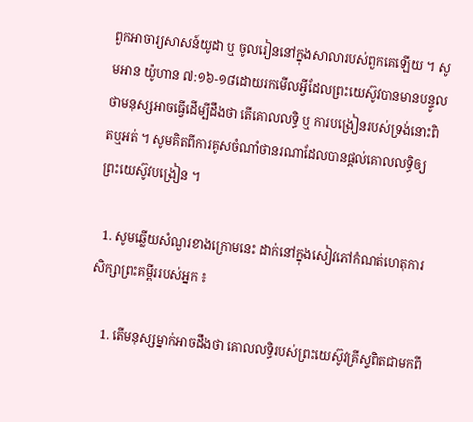ពួកអាចារ្យសាសន៍យូដា ឬ ចូលរៀននៅក្នុងសាលារបស់ពួកគេឡើយ ។ សូមអាន យ៉ូហាន ៧:១៦-១៨ដោយរកមើលអ្វីដែលព្រះយេស៊ូវបានមានបន្ទូលថាមនុស្សអាចធ្វើដើម្បីដឹងថា តើគោលលទ្ធិ ឬ ការបង្រៀនរបស់ទ្រង់នោះពិតឬអត់ ។ សូមគិតពីការគូសចំណាំថានរណាដែលបានផ្តល់គោលលទ្ធិឲ្យព្រះយេស៊ូវបង្រៀន ។

  1. សូមឆ្លើយសំណួរខាងក្រោមនេះ ដាក់នៅក្នុងសៀវភៅកំណត់ហេតុការសិក្សាព្រះគម្ពីររបស់អ្នក ៖

    1. តើមនុស្សម្នាក់អាចដឹងថា គោលលទ្ធិរបស់ព្រះយេស៊ូវគ្រីស្ទពិតជាមកពី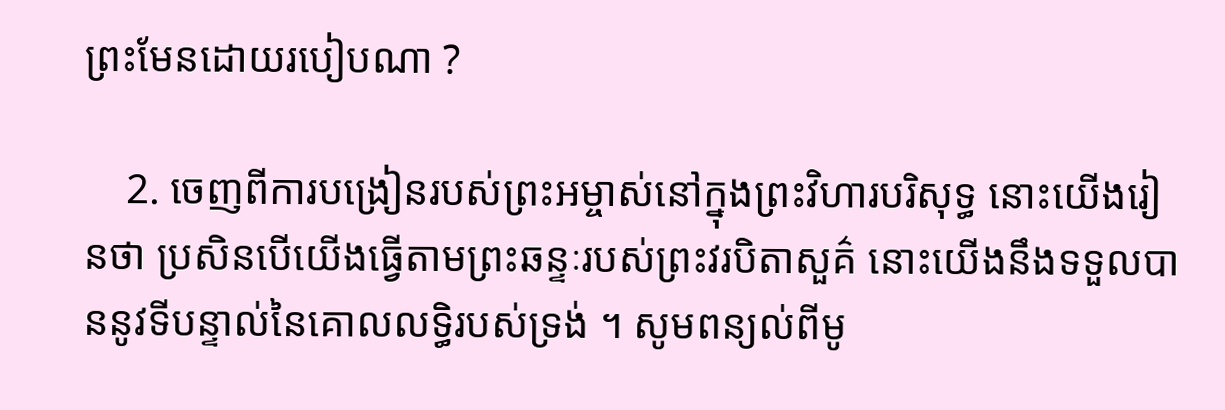ព្រះមែនដោយរបៀបណា ?

    2. ចេញពីការបង្រៀនរបស់ព្រះអម្ចាស់នៅក្នុងព្រះវិហារបរិសុទ្ធ នោះយើងរៀនថា ប្រសិនបើយើងធ្វើតាមព្រះឆន្ទៈរបស់ព្រះវរបិតាសួគ៌ នោះយើងនឹងទទួលបាននូវទីបន្ទាល់នៃគោលលទ្ធិរបស់ទ្រង់ ។ សូមពន្យល់ពីមូ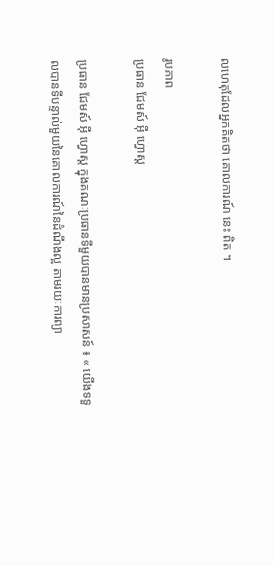លហេតុដែលអ្នកគិតថា គោលការណ៍ នេះ ពិត ។

រូបភាព
ប្រធាន ជែមស៍ អ៊ី ហ្វោស្ត

ប្រធាន ជែមស៍ អ៊ី ហ្វោស្ត ក្នុងគណៈប្រធានទីមួយបានមានប្រសាសន៍ ៖ « យើងទទួលបានទីបន្ទាល់មួយនៃគោលការណ៍នៃដំណឹងល្អ តាមរយៈការព្យា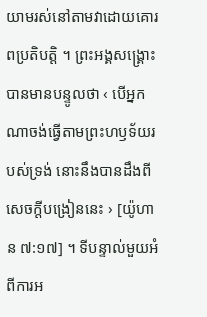យាមរស់នៅតាមវាដោយគោរពប្រតិបត្តិ ។ ព្រះអង្គសង្គ្រោះបានមានបន្ទូលថា ‹ បើអ្នកណាចង់ធ្វើតាមព្រះហឫទ័យរបស់ទ្រង់ នោះនឹងបានដឹងពីសេចក្ដីបង្រៀននេះ › [យ៉ូហាន ៧:១៧] ។ ទីបន្ទាល់មួយអំពីការអ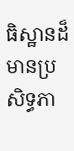ធិស្ឋានដ៏មានប្រសិទ្ធភា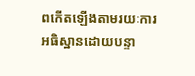ពកើតឡើងតាមរយៈការអធិស្ឋានដោយបន្ទា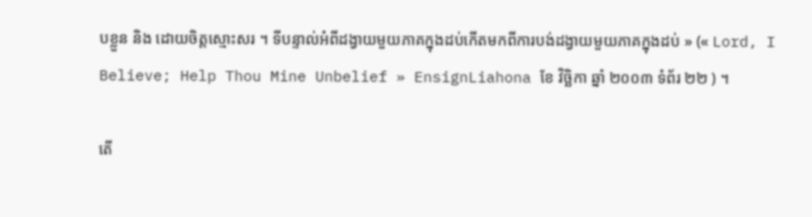បខ្លួន និង ដោយចិត្តស្មោះសរ ។ ទីបន្ទាល់អំពីដង្វាយមួយភាគក្នុងដប់កើតមកពីការបង់ដង្វាយមួយភាគក្នុងដប់ » (« Lord, I Believe; Help Thou Mine Unbelief » EnsignLiahona ខែ វិច្ឆិកា ឆ្នាំ ២០០៣ ទំព័រ ២២ ) ។

តើ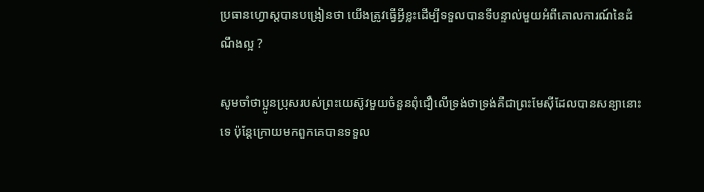ប្រធានហ្វោស្តបានបង្រៀនថា យើងត្រូវធ្វើអ្វីខ្លះដើម្បីទទួលបានទីបន្ទាល់មួយអំពីគោលការណ៍នៃដំណឹងល្អ ?

សូមចាំថាប្អូនប្រុសរបស់ព្រះយេស៊ូវមួយចំនួនពុំជឿលើទ្រង់ថាទ្រង់គឺជាព្រះមែស៊ីដែលបានសន្យានោះទេ ប៉ុន្តែក្រោយមកពួកគេបានទទួល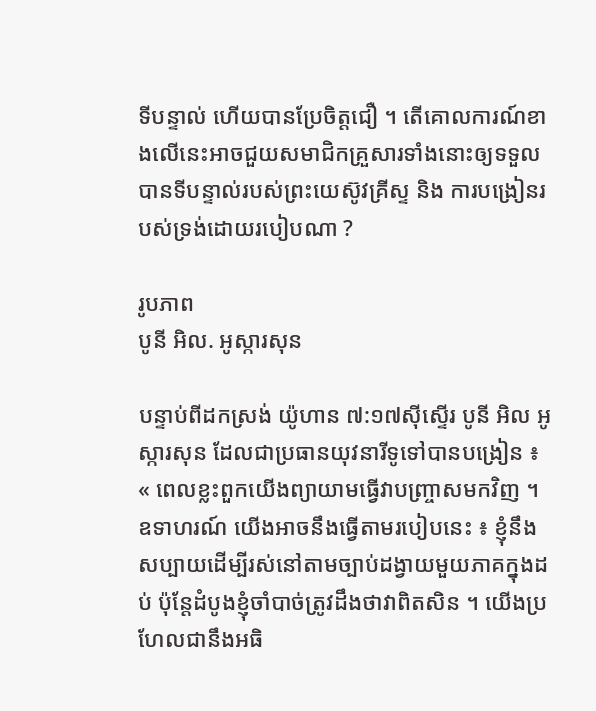ទីបន្ទាល់ ហើយបានប្រែចិត្តជឿ ។ តើគោលការណ៍ខាងលើនេះអាចជួយសមាជិកគ្រួសារទាំងនោះឲ្យទទួលបានទីបន្ទាល់របស់ព្រះយេស៊ូវគ្រីស្ទ និង ការបង្រៀនរបស់ទ្រង់ដោយរបៀបណា ?

រូបភាព
បូនី អិល. អូស្ការសុន

បន្ទាប់ពីដកស្រង់ យ៉ូហាន ៧:១៧ស៊ីស្ទើរ បូនី អិល អូស្ការសុន ដែលជាប្រធានយុវនារីទូទៅបានបង្រៀន ៖ « ពេលខ្លះពួកយើងព្យាយាមធ្វើវាបញ្ច្រាសមកវិញ ។ ឧទាហរណ៍ យើងអាចនឹងធ្វើតាមរបៀបនេះ ៖ ខ្ញុំនឹងសប្បាយដើម្បីរស់នៅតាមច្បាប់ដង្វាយមួយភាគក្នុងដប់ ប៉ុន្តែដំបូងខ្ញុំចាំបាច់ត្រូវដឹងថាវាពិតសិន ។ យើងប្រហែលជានឹងអធិ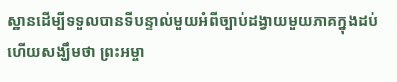ស្ឋានដើម្បីទទួលបានទីបន្ទាល់មួយអំពីច្បាប់ដង្វាយមួយភាគក្នុងដប់ ហើយសង្ឃឹមថា ព្រះអម្ចា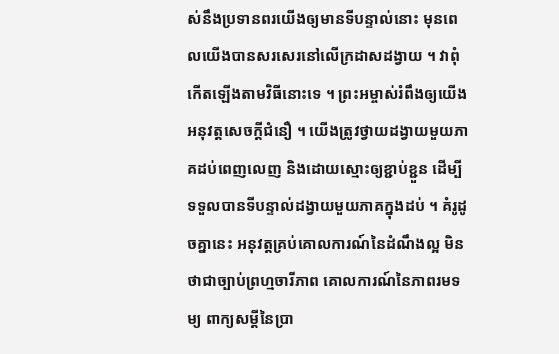ស់នឹងប្រទានពរយើងឲ្យមានទីបន្ទាល់នោះ មុនពេលយើងបានសរសេរនៅលើក្រដាសដង្វាយ ។ វាពុំកើតឡើងតាមវិធីនោះទេ ។ ព្រះអម្ចាស់រំពឹងឲ្យយើងអនុវត្តសេចក្ដីជំនឿ ។ យើងត្រូវថ្វាយដង្វាយមួយភាគដប់ពេញលេញ និងដោយស្មោះឲ្យខ្ជាប់ខ្ជួន ដើម្បីទទួលបានទីបន្ទាល់ដង្វាយមួយភាគក្នុងដប់ ។ គំរូដូចគ្នានេះ អនុវត្តគ្រប់គោលការណ៍នៃដំណឹងល្អ មិនថាជាច្បាប់ព្រហ្មចារីភាព គោលការណ៍នៃភាពរមទម្យ ពាក្យសម្ដីនៃប្រា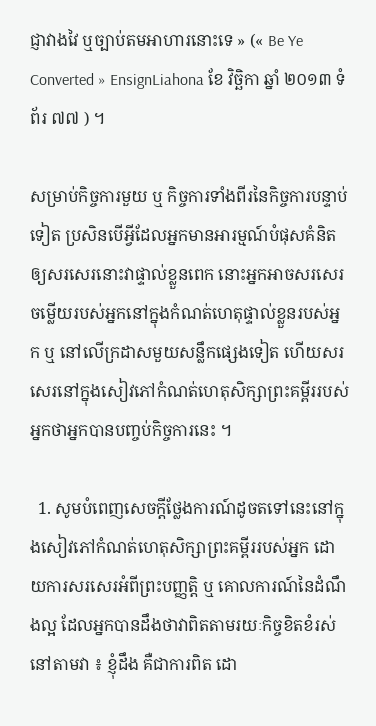ជ្ញាវាងវៃ ឬច្បាប់តមអាហារនោះទេ » (« Be Ye Converted » EnsignLiahona ខែ វិច្ឆិកា ឆ្នាំ ២០១៣ ទំព័រ ៧៧ ) ។

សម្រាប់កិច្ចការមួយ ឬ កិច្ចការទាំងពីរនៃកិច្ចការបន្ទាប់ទៀត ប្រសិនបើអ្វីដែលអ្នកមានអារម្មណ៍បំផុសគំនិតឲ្យសរសេរនោះវាផ្ទាល់ខ្លួនពេក នោះអ្នកអាចសរសេរចម្លើយរបស់អ្នកនៅក្នុងកំណត់ហេតុផ្ទាល់ខ្លួនរបស់អ្នក ឬ នៅលើក្រដាសមួយសន្លឹកផ្សេងទៀត ហើយសរសេរនៅក្នុងសៀវភៅកំណត់ហេតុសិក្សាព្រះគម្ពីររបស់អ្នកថាអ្នកបានបញ្ចប់កិច្ចការនេះ ។

  1. សូមបំពេញសេចក្តីថ្លែងការណ៍ដូចតទៅនេះនៅក្នុងសៀវភៅកំណត់ហេតុសិក្សាព្រះគម្ពីររបស់អ្នក ដោយការសរសេរអំពីព្រះបញ្ញត្តិ ឬ គោលការណ៍នៃដំណឹងល្អ ដែលអ្នកបានដឹងថាវាពិតតាមរយៈកិច្ចខិតខំរស់នៅតាមវា ៖ ខ្ញុំដឹង គឺជាការពិត ដោ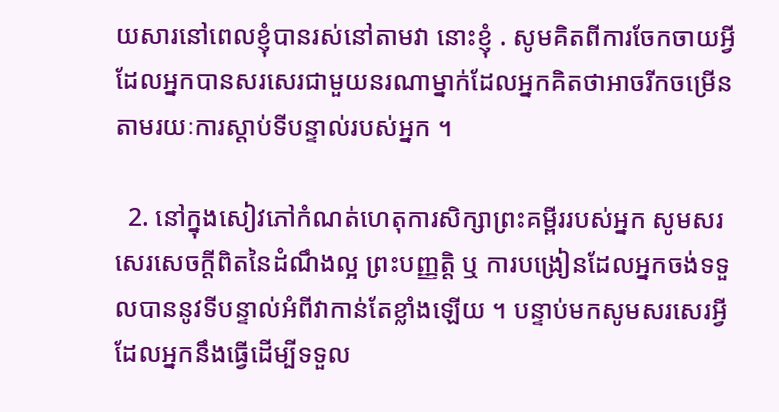យសារនៅពេលខ្ញុំបានរស់នៅតាមវា នោះខ្ញុំ . សូមគិតពីការចែកចាយអ្វីដែលអ្នកបានសរសេរជាមួយនរណាម្នាក់ដែលអ្នកគិតថាអាចរីកចម្រើន តាមរយៈការស្តាប់ទីបន្ទាល់របស់អ្នក ។

  2. នៅក្នុងសៀវភៅកំណត់ហេតុការសិក្សាព្រះគម្ពីររបស់អ្នក សូមសរសេរសេចក្តីពិតនៃដំណឹងល្អ ព្រះបញ្ញត្តិ ឬ ការបង្រៀនដែលអ្នកចង់ទទួលបាននូវទីបន្ទាល់អំពីវាកាន់តែខ្លាំងឡើយ ។ បន្ទាប់មកសូមសរសេរអ្វីដែលអ្នកនឹងធ្វើដើម្បីទទួល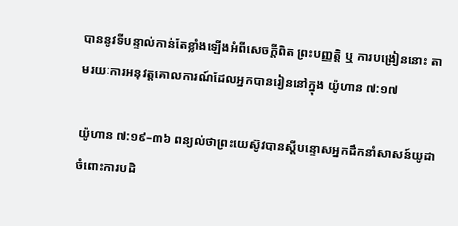បាននូវទីបន្ទាល់កាន់តែខ្លាំងឡើងអំពីសេចក្តីពិត ព្រះបញ្ញត្តិ ឬ ការបង្រៀននោះ តាមរយៈការអនុវត្តគោលការណ៍ដែលអ្នកបានរៀននៅក្នុង យ៉ូហាន ៧:១៧

យ៉ូហាន ៧:១៩–៣៦ ពន្យល់ថាព្រះយេស៊ូវបានស្តីបន្ទោសអ្នកដឹកនាំសាសន៍យូដា ចំពោះការបដិ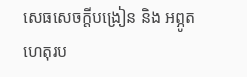សេធសេចក្តីបង្រៀន និង អព្ភូតហេតុរប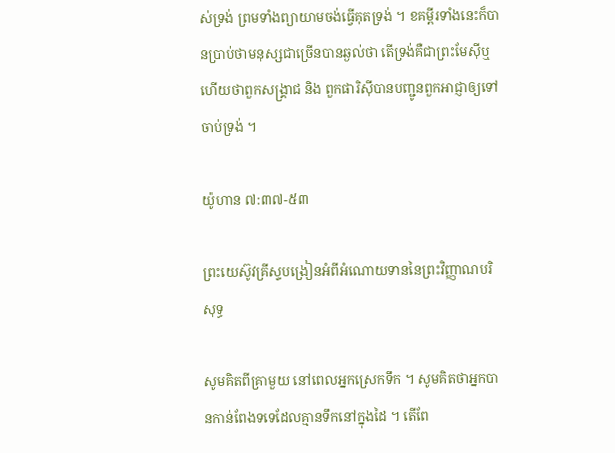ស់ទ្រង់ ព្រមទាំងព្យាយាមចង់ធ្វើគុតទ្រង់ ។ ខគម្ពីរទាំងនេះក៏បានប្រាប់ថាមនុស្សជាច្រើនបានឆ្ងល់ថា តើទ្រង់គឺជាព្រះមែស៊ីឬ ហើយថាពួកសង្គ្រាជ និង ពួកផារិស៊ីបានបញ្ជូនពួកអាជ្ញាឲ្យទៅចាប់ទ្រង់ ។

យ៉ូហាន ៧:៣៧-៥៣

ព្រះយេស៊ូវគ្រីស្ទបង្រៀនអំពីអំណោយទាននៃព្រះវិញ្ញាណបរិសុទ្ធ

សូមគិតពីគ្រាមួយ នៅពេលអ្នកស្រេកទឹក ។ សូមគិតថាអ្នកបានកាន់ពែងទទេដែលគ្មានទឹកនៅក្នុងដៃ ។ តើពែ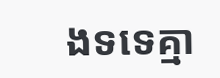ងទទេគ្មា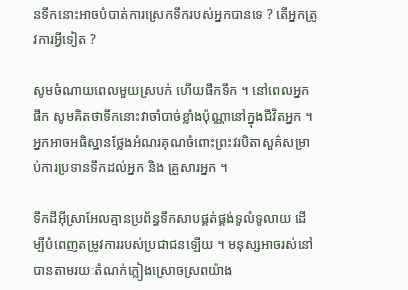នទឹកនោះអាចបំបាត់ការស្រេកទឹករបស់អ្នកបានទេ ? តើអ្នកត្រូវការអ្វីទៀត ?

សូមចំណាយពេលមួយស្របក់ ហើយផឹកទឹក ។ នៅពេលអ្នកផឹក សូមគិតថាទឹកនោះវាចាំបាច់ខ្លាំងប៉ុណ្ណានៅក្នុងជីវិតអ្នក ។ អ្នកអាចអធិស្ឋានថ្លែងអំណរគុណចំពោះព្រះវរបិតាសួគ៌សម្រាប់ការប្រទានទឹកដល់អ្នក និង គ្រួសារអ្នក ។

ទឹកដីអ៊ីស្រាអែលគ្មានប្រព័ន្ធទឹកសាបផ្គត់ផ្គង់ទូលំទូលាយ ដើម្បីបំពេញតម្រូវការរបស់ប្រជាជនឡើយ ។ មនុស្សអាចរស់នៅបានតាមរយៈតំណក់ភ្លៀងស្រោចស្រពយ៉ាង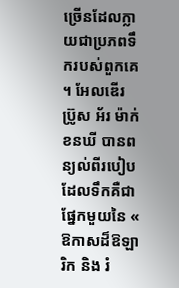ច្រើនដែលក្លាយជាប្រភពទឹករបស់ពួកគេ ។ អែលឌើរ ប្រ៊ូស អ័រ ម៉ាក់ខនឃី បានពន្យល់ពីរបៀបដែលទឹកគឺជាផ្នែកមួយនៃ « ឱកាសដ៏ឱឡារិក និង រំ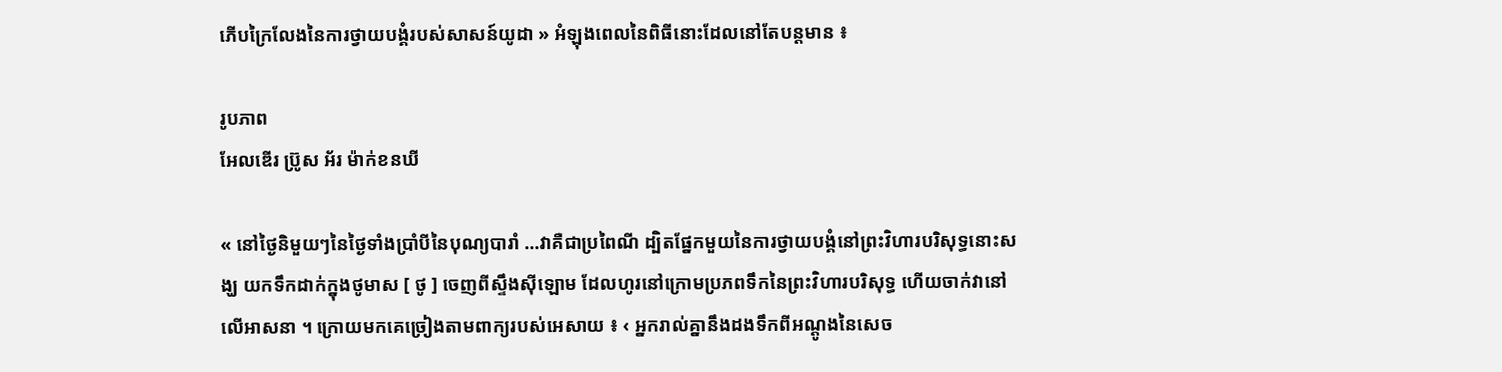ភើបក្រៃលែងនៃការថ្វាយបង្គំរបស់សាសន៍យូដា » អំឡុងពេលនៃពិធីនោះដែលនៅតែបន្តមាន ៖

រូបភាព
អែលឌើរ ប្រ៊ូស អ័រ ម៉ាក់ខនឃី

« នៅថ្ងៃនិមួយៗនៃថ្ងៃទាំងប្រាំបីនៃបុណ្យបារាំ …វាគឺជាប្រពៃណី ដ្បិតផ្នែកមួយនៃការថ្វាយបង្គំនៅព្រះវិហារបរិសុទ្ធនោះសង្ឃ យកទឹកដាក់ក្នុងថូមាស [ ថូ ] ចេញពីស្ទឹងស៊ីឡោម ដែលហូរនៅក្រោមប្រភពទឹកនៃព្រះវិហារបរិសុទ្ធ ហើយចាក់វានៅលើអាសនា ។ ក្រោយមកគេច្រៀងតាមពាក្យរបស់អេសាយ ៖ ‹ អ្នករាល់គ្នានឹងដងទឹកពីអណ្តូងនៃសេច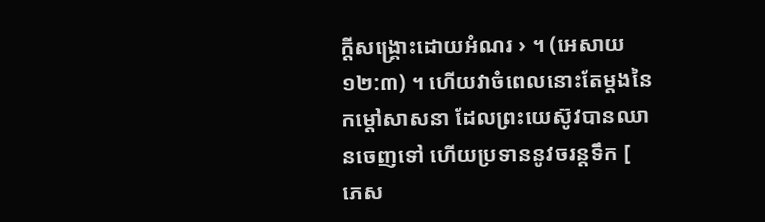ក្តីសង្គ្រោះដោយអំណរ › ។ (អេសាយ ១២:៣) ។ ហើយវាចំពេលនោះតែម្តងនៃកម្តៅសាសនា ដែលព្រះយេស៊ូវបានឈានចេញទៅ ហើយប្រទាននូវចរន្តទឹក [ ភេស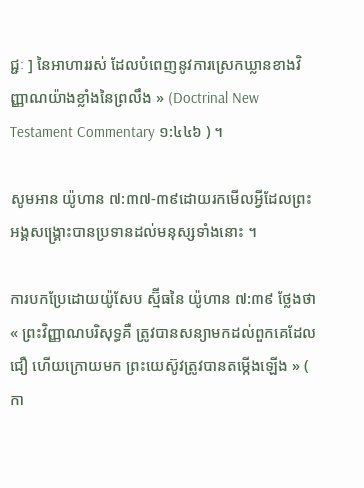ជ្ជៈ ] នៃអាហាររស់ ដែលបំពេញនូវការស្រេកឃ្លានខាងវិញ្ញាណយ៉ាងខ្លាំងនៃព្រលឹង » (Doctrinal New Testament Commentary ១:៤៤៦ ) ។

សូមអាន យ៉ូហាន ៧:៣៧-៣៩ដោយរកមើលអ្វីដែលព្រះអង្គសង្គ្រោះបានប្រទានដល់មនុស្សទាំងនោះ ។

ការបកប្រែដោយយ៉ូសែប ស្ម៊ីធនៃ យ៉ូហាន ៧:៣៩ ថ្លែងថា « ព្រះវិញ្ញាណបរិសុទ្ធគឺ ត្រូវបានសន្យាមកដល់ពួកគេដែលជឿ ហើយក្រោយមក ព្រះយេស៊ូវត្រូវបានតម្កើងឡើង » ( កា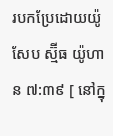របកប្រែដោយយ៉ូសែប ស្ម៊ីធ យ៉ូហាន ៧:៣៩ [ នៅក្នុ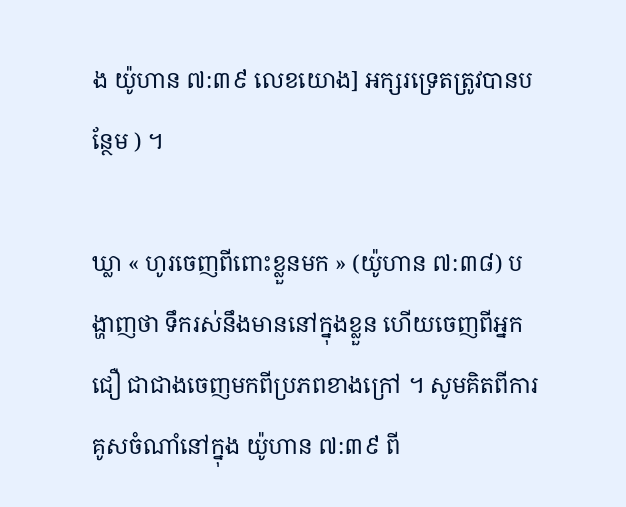ង យ៉ូហាន ៧:៣៩ លេខយោង] អក្សរទ្រេតត្រូវបានបន្ថែម ) ។

ឃ្លា « ហូរចេញពីពោះខ្លួនមក » (យ៉ូហាន ៧:៣៨) បង្ហាញថា ទឹករស់នឹងមាននៅក្នុងខ្លួន ហើយចេញពីអ្នកជឿ ជាជាងចេញមកពីប្រភពខាងក្រៅ ។ សូមគិតពីការគូសចំណាំនៅក្នុង យ៉ូហាន ៧:៣៩ ពី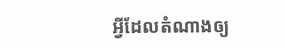អ្វីដែលតំណាងឲ្យ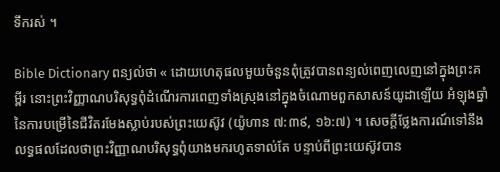ទឹករស់ ។

Bible Dictionary ពន្យល់ថា « ដោយហេតុផលមួយចំនួនពុំត្រូវបានពន្យល់ពេញលេញនៅក្នុងព្រះគម្ពីរ នោះព្រះវិញ្ញាណបរិសុទ្ធពុំដំណើរការពេញទាំងស្រុងនៅក្នុងចំណោមពួកសាសន៍យូដាឡើយ អំឡុងឆ្នាំនៃការបម្រើនៃជីវិតរមែងស្លាប់របស់ព្រះយេស៊ូវ (យ៉ូហាន ៧:៣៩, ១៦:៧) ។ សេចក្តីថ្លែងការណ៍ទៅនឹងលទ្ធផលដែលថាព្រះវិញ្ញាណបរិសុទ្ធពុំយាងមករហូតទាល់តែ បន្ទាប់ពីព្រះយេស៊ូវបាន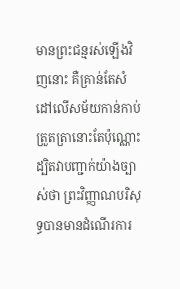មានព្រះជន្មរស់ឡើងវិញនោះ គឺគ្រាន់តែសំដៅលើសម័យកាន់កាប់ត្រួតត្រានោះតែប៉ុណ្ណោះ ដ្បិតវាបញ្ជាក់យ៉ាងច្បាស់ថា ព្រះវិញ្ញាណបរិសុទ្ធបានមានដំណើរការ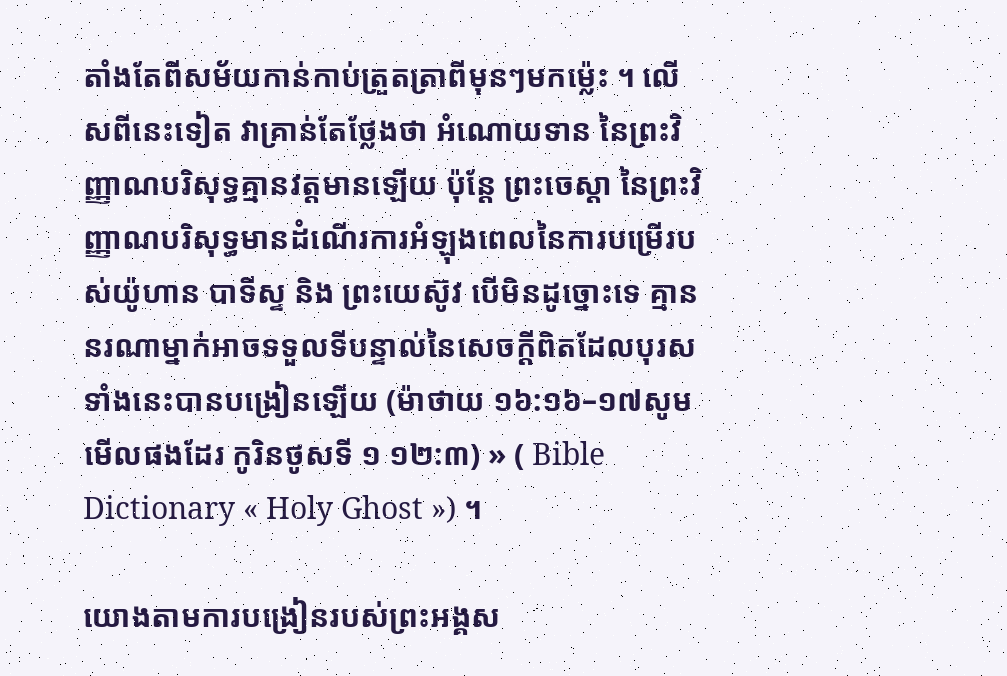តាំងតែពីសម័យកាន់កាប់ត្រួតត្រាពីមុនៗមកម្ល៉េះ ។ លើសពីនេះទៀត វាគ្រាន់តែថ្លែងថា អំណោយទាន នៃព្រះវិញ្ញាណបរិសុទ្ធគ្មានវត្តមានឡើយ ប៉ុន្តែ ព្រះចេស្តា នៃព្រះវិញ្ញាណបរិសុទ្ធមានដំណើរការអំឡុងពេលនៃការបម្រើរបស់យ៉ូហាន បាទីស្ទ និង ព្រះយេស៊ូវ បើមិនដូច្នោះទេ គ្មាននរណាម្នាក់អាចទទួលទីបន្ទាល់នៃសេចក្តីពិតដែលបុរសទាំងនេះបានបង្រៀនឡើយ (ម៉ាថាយ ១៦:១៦–១៧សូមមើលផងដែរ កូរិនថូសទី ១ ១២:៣) » ( Bible Dictionary « Holy Ghost ») ។

យោងតាមការបង្រៀនរបស់ព្រះអង្គស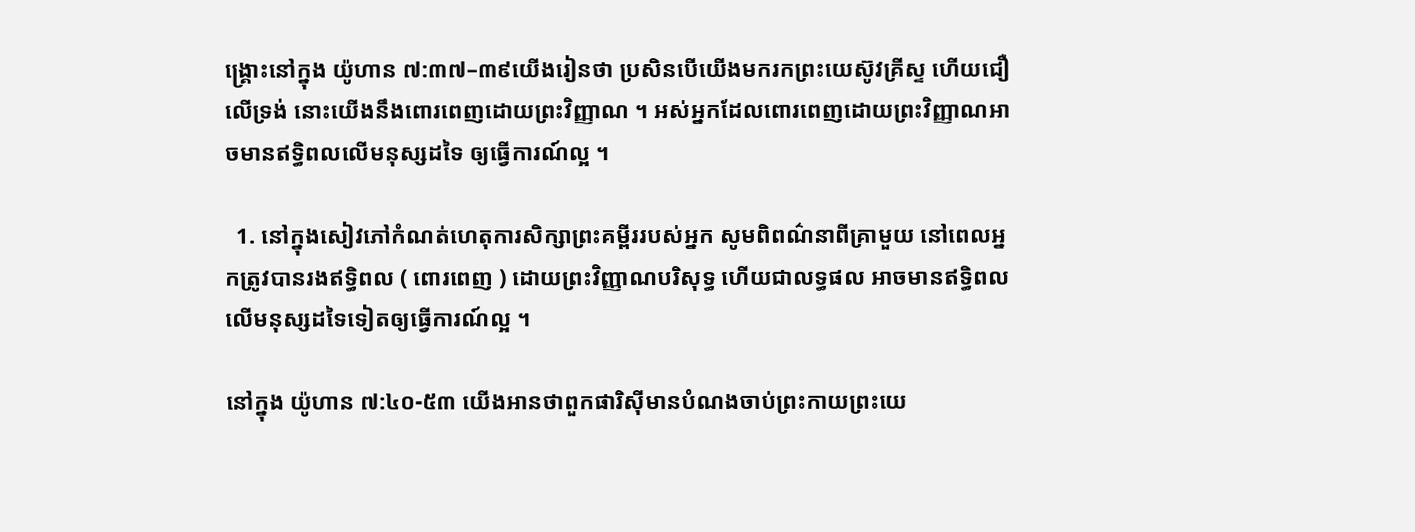ង្គ្រោះនៅក្នុង យ៉ូហាន ៧:៣៧–៣៩យើងរៀនថា ប្រសិនបើយើងមករកព្រះយេស៊ូវគ្រីស្ទ ហើយជឿលើទ្រង់ នោះយើងនឹងពោរពេញដោយព្រះវិញ្ញាណ ។ អស់អ្នកដែលពោរពេញដោយព្រះវិញ្ញាណអាចមានឥទ្ធិពលលើមនុស្សដទៃ ឲ្យធ្វើការណ៍ល្អ ។

  1. នៅក្នុងសៀវភៅកំណត់ហេតុការសិក្សាព្រះគម្ពីររបស់អ្នក សូមពិពណ៌នាពីគ្រាមួយ នៅពេលអ្នកត្រូវបានរងឥទ្ធិពល ( ពោរពេញ ) ដោយព្រះវិញ្ញាណបរិសុទ្ធ ហើយជាលទ្ធផល អាចមានឥទ្ធិពលលើមនុស្សដទៃទៀតឲ្យធ្វើការណ៍ល្អ ។

នៅក្នុង យ៉ូហាន ៧:៤០-៥៣ យើងអានថាពួកផារិស៊ីមានបំណងចាប់ព្រះកាយព្រះយេ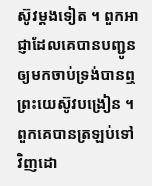ស៊ូវម្តងទៀត ។ ពួកអាជ្ញាដែលគេបានបញ្ជូនឲ្យមកចាប់ទ្រង់បានឮព្រះយេស៊ូវបង្រៀន ។ ពួកគេបានត្រឡប់ទៅវិញដោ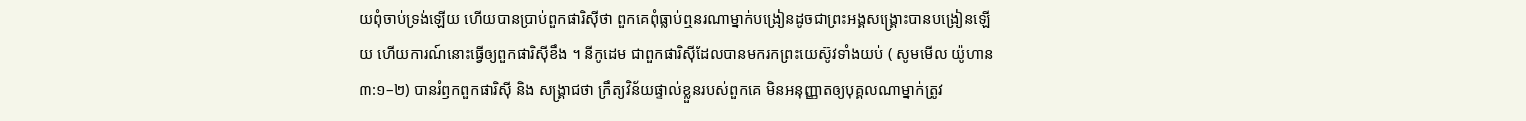យពុំចាប់ទ្រង់ឡើយ ហើយបានប្រាប់ពួកផារិស៊ីថា ពួកគេពុំធ្លាប់ឮនរណាម្នាក់បង្រៀនដូចជាព្រះអង្គសង្គ្រោះបានបង្រៀនឡើយ ហើយការណ៍នោះធ្វើឲ្យពួកផារិស៊ីខឹង ។ នីកូដេម ជាពួកផារិស៊ីដែលបានមករកព្រះយេស៊ូវទាំងយប់ ( សូមមើល យ៉ូហាន ៣:១–២) បានរំឭកពួកផារិស៊ី និង សង្គ្រាជថា ក្រឹត្យវិន័យផ្ទាល់ខ្លួនរបស់ពួកគេ មិនអនុញ្ញាតឲ្យបុគ្គលណាម្នាក់ត្រូវ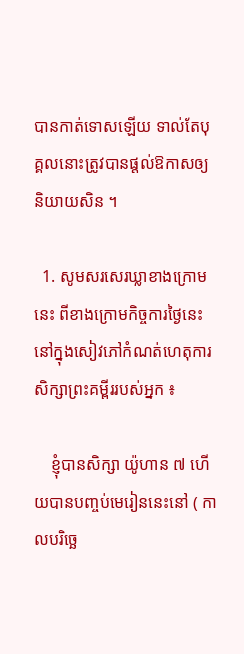បានកាត់ទោសឡើយ ទាល់តែបុគ្គលនោះត្រូវបានផ្តល់ឱកាសឲ្យនិយាយសិន ។

  1. សូមសរសេរឃ្លាខាងក្រោមនេះ ពីខាងក្រោមកិច្ចការថ្ងៃនេះនៅក្នុងសៀវភៅកំណត់ហេតុការសិក្សាព្រះគម្ពីររបស់អ្នក ៖

    ខ្ញុំបានសិក្សា យ៉ូហាន ៧ ហើយបានបញ្ចប់មេរៀននេះនៅ ( កាលបរិច្ឆេ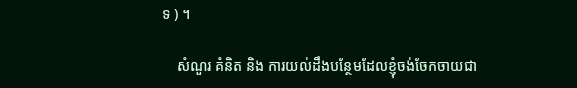ទ ) ។

    សំណួរ គំនិត និង ការយល់ដឹងបន្ថែមដែលខ្ញុំចង់ចែកចាយជា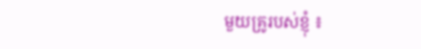មួយគ្រូរបស់ខ្ញុំ ៖